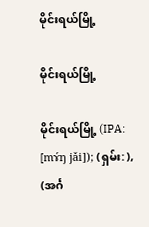မိုင်းရယ်မြို့

မိုင်းရယ်မြို့

မိုင်းရယ်မြို့ (IPA: [mɤ́ŋ jǎi]); (ရှမ်း: ), (အင်္ဂ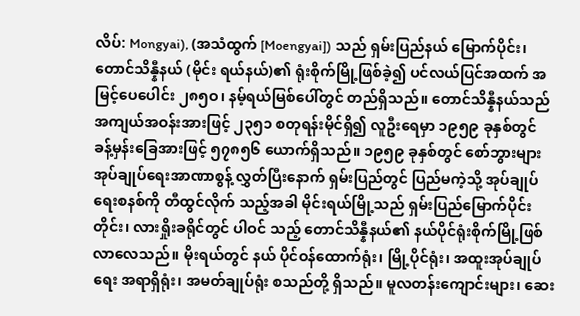လိပ်: Mongyai), (အသံထွက် [Moengyai]) သည် ရှမ်းပြည်နယ် မြောက်ပိုင်း၊ တောင်သိန္နီနယ် (မိုင်း ရယ်နယ်)၏ ရုံးစိုက်မြို့ဖြစ်ခဲ့၍ ပင်လယ်ပြင်အထက် အမြင့်ပေပေါင်း ၂၈၅ဝ၊ နမ့်ရယ်မြစ်ပေါ်တွင် တည်ရှိသည်။ တောင်သိန္နီနယ်သည် အကျယ်အဝန်းအားဖြင့် ၂၃၅၁ စတုရန်းမိုင်ရှိ၍ လူဦးရေမှာ ၁၉၅၉ ခုနှစ်တွင် ခန့်မှန်းခြေအားဖြင့် ၅၇၈၅၆ ယောက်ရှိသည်။ ၁၉၅၉ ခုနှစ်တွင် စော်ဘွားများ အုပ်ချုပ်ရေးအာဏာစွန့် လွှတ်ပြီးနောက် ရှမ်းပြည်တွင် ပြည်မကဲ့သို့ အုပ်ချုပ်ရေးစနစ်ကို တီထွင်လိုက် သည့်အခါ မိုင်းရယ်မြို့သည် ရှမ်းပြည်မြောက်ပိုင်းတိုင်း၊ လားရှိုးခရိုင်တွင် ပါဝင် သည့် တောင်သိန္နီနယ်၏ နယ်ပိုင်ရုံးစိုက်မြို့ဖြစ်လာလေသည်။ မိုးရယ်တွင် နယ် ပိုင်ဝန်ထောက်ရုံး၊ မြို့ပိုင်ရုံး၊ အထူးအုပ်ချုပ်ရေး အရာရှိရုံး၊ အမတ်ချုပ်ရုံး စသည်တို့ ရှိသည်။ မူလတန်းကျောင်းများ၊ ဆေး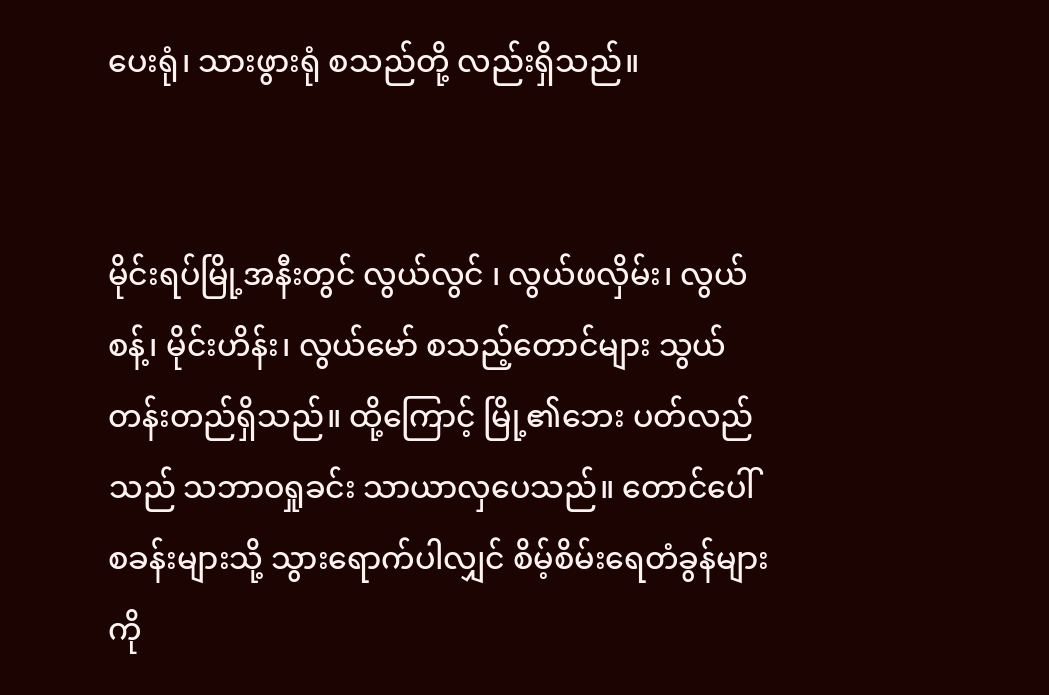ပေးရုံ၊ သားဖွားရုံ စသည်တို့ လည်းရှိသည်။


မိုင်းရပ်မြို့အနီးတွင် လွယ်လွင် ၊ လွယ်ဖလှိမ်း၊ လွယ်စန့်၊ မိုင်းဟိန်း၊ လွယ်မော် စသည့်တောင်များ သွယ်တန်းတည်ရှိသည်။ ထို့ကြောင့် မြို့၏ဘေး ပတ်လည်သည် သဘာဝရှုခင်း သာယာလှပေသည်။ တောင်ပေါ် စခန်းများသို့ သွားရောက်ပါလျှင် စိမ့်စိမ်းရေတံခွန်များကို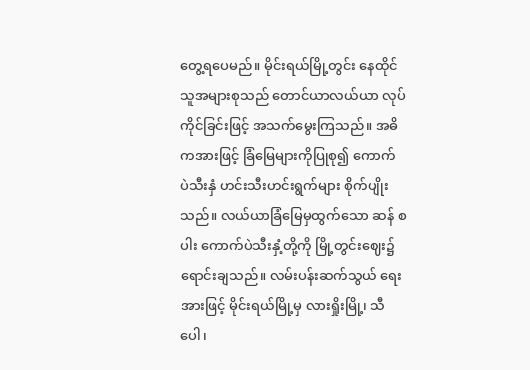တွေ့ရပေမည်။ မိုင်းရယ်မြို့တွင်း နေထိုင်သူအများစုသည် တောင်ယာလယ်ယာ လုပ် ကိုင်ခြင်းဖြင့် အသက်မွေးကြသည်။ အဓိကအားဖြင့် ခြံမြေများကိုပြုစု၍ ကောက် ပဲသီးနှံ ဟင်းသီးဟင်းရွက်များ စိုက်ပျိုးသည်။ လယ်ယာခြံမြေမှထွက်သော ဆန် စပါး ကောက်ပဲသီးနှံ့တို့ကို မြို့တွင်းဈေး၌ ရောင်းချသည်။ လမ်းပန်းဆက်သွယ် ရေးအားဖြင့် မိုင်းရယ်မြို့မှ လားရှိုးမြို့၊ သီပေါ၊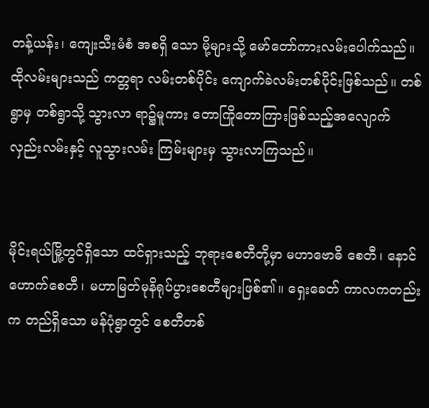တန့်ယန်း၊ ကျေးသီးမံစံ အစရှိ သော မို့များသို့ မော်တော်ကားလမ်းပေါက်သည်။ ထိုလမ်းများသည် ကတ္တရာ လမ်းတစ်ပိုင်း ကျောက်ခဲလမ်းတစ်ပိုင်းဖြစ်သည်။ တစ်ရွာမှ တစ်ရွာသို့ သွားလာ ရာ၌မူကား တောကြိုတောကြားဖြစ်သည့်အလျောက် လှည်းလမ်းနှင့် လူသွားလမ်း ကြမ်းများမှ သွားလာကြသည်။


မိုင်းရယ်မြို့တွင်ရှိသော ထင်ရှားသည့် ဘုရားစေတီတို့မှာ မဟာဗောဓိ စေတီ၊ နောင်ဟောက်စေတီ၊ မဟာမြတ်မုနိရုပ်ပွားစေတီများဖြစ်၏။ ရှေးခေတ် ကာလကတည်းက တည်ရှိသော မန်ပုံရွာတွင် စေတီတစ်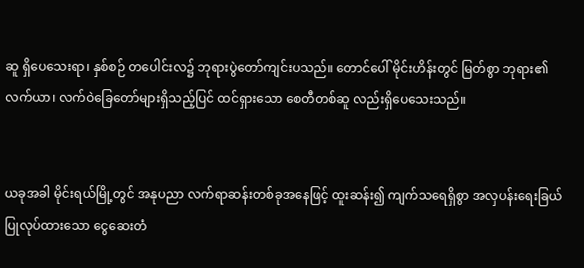ဆူ ရှိပေသေးရာ၊ နှစ်စဉ် တပေါင်းလ၌ ဘုရားပွဲတော်ကျင်းပသည်။ တောင်ပေါ် မိုင်းဟိန်းတွင် မြတ်စွာ ဘုရား၏ လက်ယာ၊ လက်ဝဲခြေတော်များရှိသည့်ပြင် ထင်ရှားသော စေတီတစ်ဆူ လည်းရှိပေသေးသည်။


ယခုအခါ မိုင်းရယ်မြို့တွင် အနုပညာ လက်ရာဆန်းတစ်ခုအနေဖြင့် ထူးဆန်း၍ ကျက်သရေရှိစွာ အလှပန်းရေးခြယ် ပြုလုပ်ထားသော ငွေဆေးတံ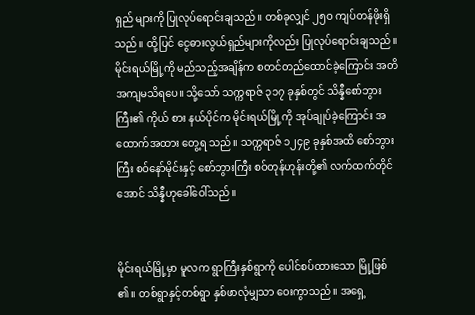ရှည် များကို ပြုလုပ်ရောင်းချသည်။ တစ်ခုလျှင် ၂၅ဝ ကျပ်တန်ဖိုးရှိသည်။ ထို့ပြင် ငွေဓားလွယ်ရှည်များကိုလည်း ပြုလုပ်ရောင်းချသည်။ မိုင်းရယ်မြို့ကို မည်သည့်အချိန်က စတင်တည်ထောင်ခဲ့ကြောင်း အတိ အကျမသိရပေ။ သို့သော် သက္ကရာဇ် ၃၁၇ ခုနှစ်တွင် သိန္နီစော်ဘွားကြီး၏ ကိုယ် စား နယ်ပိုင်က မိုင်းရယ်မြို့ကို အုပ်ချုပ်ခဲ့ကြောင်း အထောက်အထား တွေ့ရ သည်။ သက္ကရာဇ် ၁၂၄၉ ခုနှစ်အထိ စော်ဘွားကြီး စဝ်နော်မိုင်းနှင့် စော်ဘွားကြီး စဝ်တုန်ဟုန်းတို့၏ လက်ထက်တိုင်အောင် သိန္နီဟုခေါ်ဝေါ်သည်။


မိုင်းရယ်မြို့မှာ မူလက ရွာကြီးနှစ်ရွာကို ပေါင်စပ်ထားသော မြို့ဖြစ် ၏။ တစ်ရွာနှင့်တစ်ရွာ နှစ်ဖာလုံမျှသာ ဝေးကွာသည်။ အရှေ့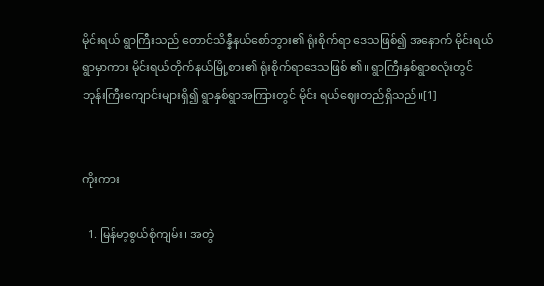မိုင်းရယ် ရွာကြီးသည် တောင်သိန္နီနယ်စော်ဘွား၏ ရုံးစိုက်ရာ ဒေသဖြစ်၍ အနောက် မိုင်းရယ်ရွာမှာကား မိုင်းရယ်တိုက်နယ်မြို့စား၏ ရုံးစိုက်ရာဒေသဖြစ် ၏။ ရွာကြီးနှစ်ရွာစလုံးတွင် ဘုန်းကြီးကျောင်းများရှိ၍ ရွာနှစ်ရွာအကြားတွင် မိုင်း ရယ်ဈေးတည်ရှိသည်။[1]


ကိုးကား

  1. မြန်မာ့စွယ်စုံကျမ်း၊ အတွဲ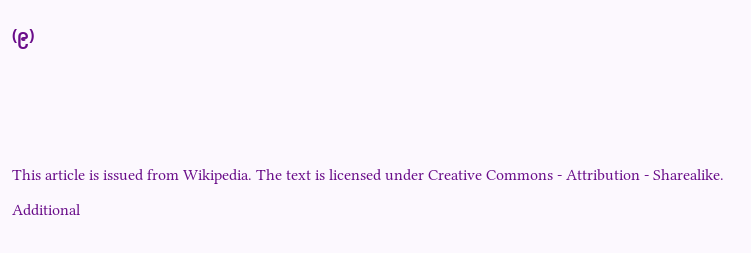(၉)



This article is issued from Wikipedia. The text is licensed under Creative Commons - Attribution - Sharealike. Additional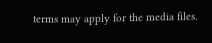terms may apply for the media files.